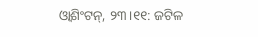ଓ୍ବାଶିଂଟନ୍, ୨୩।୧୧: ଜଟିଳ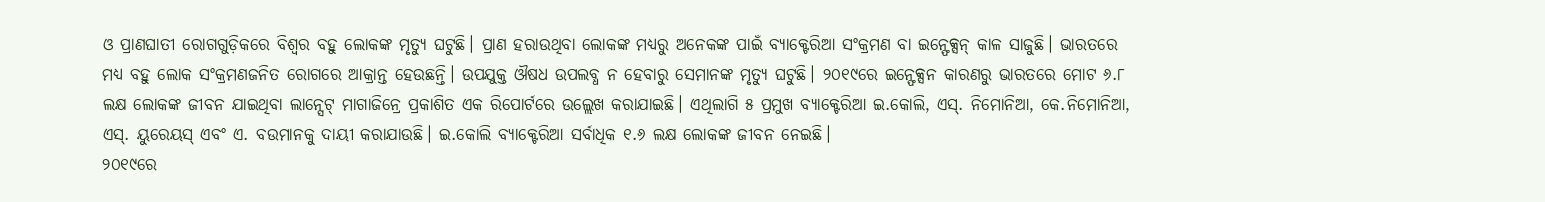ଓ ପ୍ରାଣଘାତୀ ରୋଗଗୁଡ଼ିକରେ ବିଶ୍ୱର ବହୁ ଲୋକଙ୍କ ମୃତ୍ୟୁ ଘଟୁଛି। ପ୍ରାଣ ହରାଉଥିବା ଲୋକଙ୍କ ମଧ୍ୟରୁ ଅନେକଙ୍କ ପାଇଁ ବ୍ୟାକ୍ଟେରିଆ ସଂକ୍ରମଣ ବା ଇନ୍ଫେକ୍ସନ୍ କାଳ ସାଜୁଛି। ଭାରତରେ ମଧ୍ୟ ବହୁ ଲୋକ ସଂକ୍ରମଣଜନିତ ରୋଗରେ ଆକ୍ରାନ୍ତ ହେଉଛନ୍ତି। ଉପଯୁକ୍ତ ଔଷଧ ଉପଲବ୍ଧ ନ ହେବାରୁ ସେମାନଙ୍କ ମୃତ୍ୟୁ ଘଟୁଛି। ୨୦୧୯ରେ ଇନ୍ଫେକ୍ସନ କାରଣରୁ ଭାରତରେ ମୋଟ ୬.୮ ଲକ୍ଷ ଲୋକଙ୍କ ଜୀବନ ଯାଇଥିବା ଲାନ୍ସେଟ୍ ମାଗାଜିନ୍ରେ ପ୍ରକାଶିତ ଏକ ରିପୋର୍ଟରେ ଉଲ୍ଲେଖ କରାଯାଇଛି। ଏଥିଲାଗି ୫ ପ୍ରମୁଖ ବ୍ୟାକ୍ଟେରିଆ ଇ.କୋଲି, ଏସ୍. ନିମୋନିଆ, କେ.ନିମୋନିଆ, ଏସ୍. ୟୁରେୟସ୍ ଏବଂ ଏ. ବଉମାନକୁ ଦାୟୀ କରାଯାଉଛି। ଇ.କୋଲି ବ୍ୟାକ୍ଟେରିଆ ସର୍ବାଧିକ ୧.୬ ଲକ୍ଷ ଲୋକଙ୍କ ଜୀବନ ନେଇଛି।
୨୦୧୯ରେ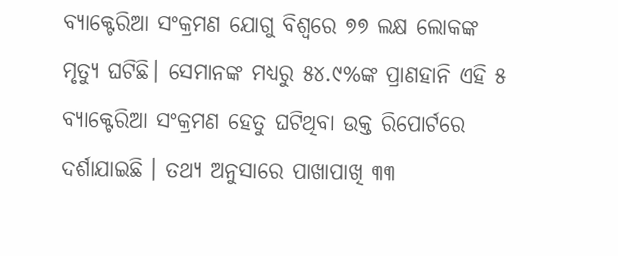ବ୍ୟାକ୍ଟେରିଆ ସଂକ୍ରମଣ ଯୋଗୁ ବିଶ୍ୱରେ ୭୭ ଲକ୍ଷ ଲୋକଙ୍କ ମୃତ୍ୟୁ ଘଟିଛି। ସେମାନଙ୍କ ମଧ୍ୟରୁ ୫୪.୯%ଙ୍କ ପ୍ରାଣହାନି ଏହି ୫ ବ୍ୟାକ୍ଟେରିଆ ସଂକ୍ରମଣ ହେତୁ ଘଟିଥିବା ଉକ୍ତ ରିପୋର୍ଟରେ ଦର୍ଶାଯାଇଛି । ତଥ୍ୟ ଅନୁସାରେ ପାଖାପାଖି ୩୩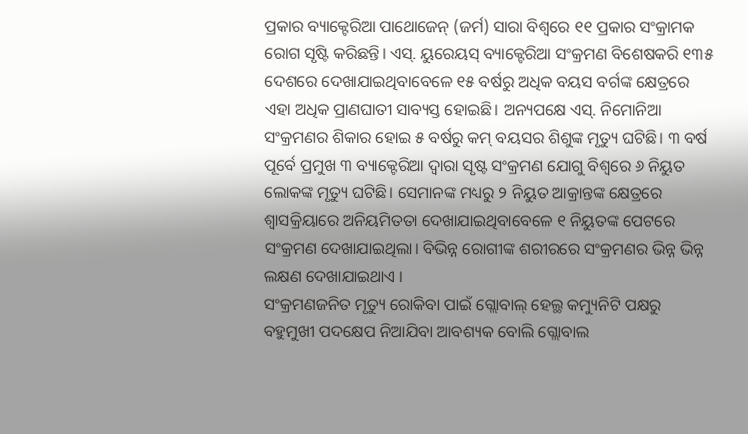ପ୍ରକାର ବ୍ୟାକ୍ଟେରିଆ ପାଥୋଜେନ୍ (ଜର୍ମ) ସାରା ବିଶ୍ୱରେ ୧୧ ପ୍ରକାର ସଂକ୍ରାମକ ରୋଗ ସୃଷ୍ଟି କରିଛନ୍ତି। ଏସ୍. ୟୁରେୟସ୍ ବ୍ୟାକ୍ଟେରିଆ ସଂକ୍ରମଣ ବିଶେଷକରି ୧୩୫ ଦେଶରେ ଦେଖାଯାଇଥିବାବେଳେ ୧୫ ବର୍ଷରୁ ଅଧିକ ବୟସ ବର୍ଗଙ୍କ କ୍ଷେତ୍ରରେ ଏହା ଅଧିକ ପ୍ରାଣଘାତୀ ସାବ୍ୟସ୍ତ ହୋଇଛି। ଅନ୍ୟପକ୍ଷେ ଏସ୍. ନିମୋନିଆ ସଂକ୍ରମଣର ଶିକାର ହୋଇ ୫ ବର୍ଷରୁ କମ୍ ବୟସର ଶିଶୁଙ୍କ ମୃତ୍ୟୁ ଘଟିଛି। ୩ ବର୍ଷ ପୂର୍ବେ ପ୍ରମୁଖ ୩ ବ୍ୟାକ୍ଟେରିଆ ଦ୍ୱାରା ସୃଷ୍ଟ ସଂକ୍ରମଣ ଯୋଗୁ ବିଶ୍ୱରେ ୬ ନିୟୁତ ଲୋକଙ୍କ ମୃତ୍ୟୁ ଘଟିଛି। ସେମାନଙ୍କ ମଧ୍ୟରୁ ୨ ନିୟୁତ ଆକ୍ରାନ୍ତଙ୍କ କ୍ଷେତ୍ରରେ ଶ୍ୱାସକ୍ରିୟାରେ ଅନିୟମିତତା ଦେଖାଯାଇଥିବାବେଳେ ୧ ନିୟୁତଙ୍କ ପେଟରେ ସଂକ୍ରମଣ ଦେଖାଯାଇଥିଲା। ବିଭିନ୍ନ ରୋଗୀଙ୍କ ଶରୀରରେ ସଂକ୍ରମଣର ଭିନ୍ନ ଭିନ୍ନ ଲକ୍ଷଣ ଦେଖାଯାଇଥାଏ ।
ସଂକ୍ରମଣଜନିତ ମୃତ୍ୟୁ ରୋକିବା ପାଇଁ ଗ୍ଲୋବାଲ୍ ହେଲ୍ଥ କମ୍ୟୁନିଟି ପକ୍ଷରୁ ବହୁମୁଖୀ ପଦକ୍ଷେପ ନିଆଯିବା ଆବଶ୍ୟକ ବୋଲି ଗ୍ଲୋବାଲ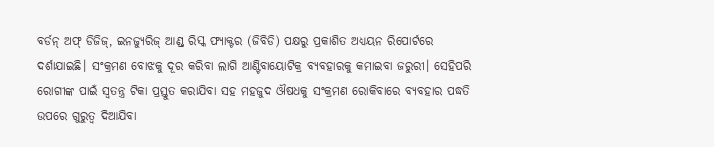ବର୍ଡନ୍ ଅଫ୍ ଡିଜିଜ୍, ଇନଜ୍ୟୁରିଜ୍ ଆଣ୍ଡ୍ ରିସ୍କ ଫ୍ୟାକ୍ଟର (ଜିବିଡି) ପକ୍ଷରୁ ପ୍ରକାଶିତ ଅଧ୍ୟୟନ ରିପୋର୍ଟରେ ଦର୍ଶାଯାଇଛି। ସଂକ୍ରମଣ ବୋଝକୁ ଦୂର କରିବା ଲାଗି ଆଣ୍ଟିବାୟୋଟିକ୍ର ବ୍ୟବହାରକୁ କମାଇବା ଜରୁରୀ। ସେହିପରି ରୋଗୀଙ୍କ ପାଇଁ ସ୍ବତନ୍ତ୍ର ଟିକା ପ୍ରସ୍ତୁତ କରାଯିବା ସହ ମହଜୁଦ ଔଷଧକୁ ସଂକ୍ରମଣ ରୋକିବାରେ ବ୍ୟବହାର ପଦ୍ଧତି ଉପରେ ଗୁରୁତ୍ୱ ଦିଆଯିବା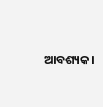ଆବଶ୍ୟକ।